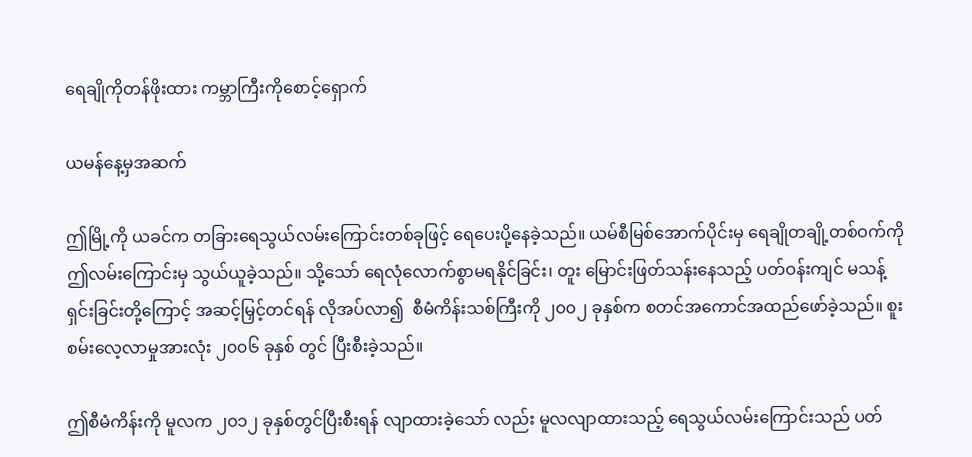ရေချိုကိုတန်ဖိုးထား ကမ္ဘာကြီးကိုစောင့်ရှောက်

ယမန်နေ့မှအဆက်

ဤမြို့ကို ယခင်က တခြားရေသွယ်လမ်းကြောင်းတစ်ခုဖြင့် ရေပေးပို့နေခဲ့သည်။ ယမ်စီမြစ်အောက်ပိုင်းမှ ရေချိုတချို့တစ်ဝက်ကို ဤလမ်းကြောင်းမှ သွယ်ယူခဲ့သည်။ သို့သော် ရေလုံလောက်စွာမရနိုင်ခြင်း၊ တူး မြောင်းဖြတ်သန်းနေသည့် ပတ်ဝန်းကျင် မသန့်ရှင်းခြင်းတို့ကြောင့် အဆင့်မြှင့်တင်ရန် လိုအပ်လာ၍  စီမံကိန်းသစ်ကြီးကို ၂၀၀၂ ခုနှစ်က စတင်အကောင်အထည်ဖော်ခဲ့သည်။ စူးစမ်းလေ့လာမှုအားလုံး ၂၀၀၆ ခုနှစ် တွင် ပြီးစီးခဲ့သည်။

ဤစီမံကိန်းကို မူလက ၂၀၁၂ ခုနှစ်တွင်ပြီးစီးရန် လျာထားခဲ့သော် လည်း မူလလျာထားသည့် ရေသွယ်လမ်းကြောင်းသည် ပတ်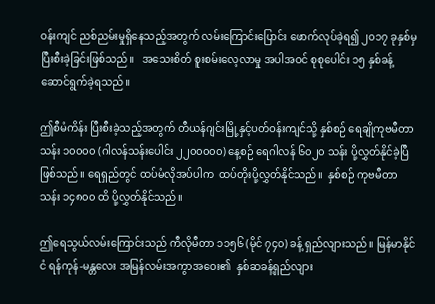ဝန်းကျင် ညစ်ညမ်းမှုရှိနေသည့်အတွက် လမ်းကြောင်းပြောင်း ဖောက်လုပ်ခဲ့ရ၍ ၂၀၁၇ ခုနှစ်မှ   ပြီးစီးခဲ့ခြင်းဖြစ်သည်။   အသေးစိတ် စူးစမ်းလေ့လာမှု အပါအဝင် စုစုပေါင်း ၁၅ နှစ်ခန့် ဆောင်ရွက်ခဲ့ရသည်။

ဤစီမံကိန်း ပြီးစီးခဲ့သည့်အတွက် တီယန်ဂျင်းမြို့နှင့်ပတ်ဝန်းကျင်သို့ နှစ်စဉ် ရေချိုကုဗမီတာသန်း ၁၀၀၀၀ (ဂါလန်သန်းပေါင်း ၂၂၀၀၀၀၀) နေ့စဉ် ရေဂါလန် ၆၀၂၀ သန်း ပို့လွှတ်နိုင်ခဲ့ပြီဖြစ်သည်။ ရေရှည်တွင် ထပ်မံလိုအပ်ပါက  ထပ်တိုးပို့လွှတ်နိုင်သည်။  နှစ်စဉ် ကုဗမီတာသန်း ၁၄၈၀၀ ထိ ပို့လွှတ်နိုင်သည်။

ဤရေသွယ်လမ်းကြောင်းသည် ကီလိုမီတာ ၁၁၅၆ (မိုင် ၇၄၀) ခန့် ရှည်လျားသည်။ မြန်မာနိုင်ငံ ရန်ကုန်-မန္တလေး အမြန်လမ်းအကွာအဝေး၏  နှစ်ဆခန့်ရှည်လျား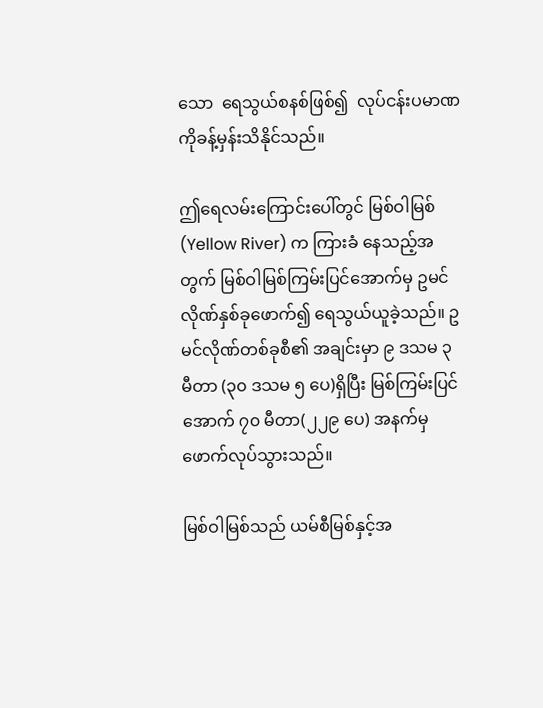သော  ရေသွယ်စနစ်ဖြစ်၍  လုပ်ငန်းပမာဏ ကိုခန့်မှန်းသိနိုင်သည်။

ဤရေလမ်းကြောင်းပေါ်တွင် မြစ်ဝါမြစ် (Yellow River) က ကြားခံ နေသည့်အတွက် မြစ်ဝါမြစ်ကြမ်းပြင်အောက်မှ ဥမင်လိုဏ်နှစ်ခုဖောက်၍ ရေသွယ်ယူခဲ့သည်။ ဥမင်လိုဏ်တစ်ခုစီ၏ အချင်းမှာ ၉ ဒသမ ၃ မီတာ (၃၀ ဒသမ ၅ ပေ)ရှိပြီး မြစ်ကြမ်းပြင်အောက် ၇၀ မီတာ(၂၂၉ ပေ) အနက်မှ ဖောက်လုပ်သွားသည်။

မြစ်ဝါမြစ်သည် ယမ်စီမြစ်နှင့်အ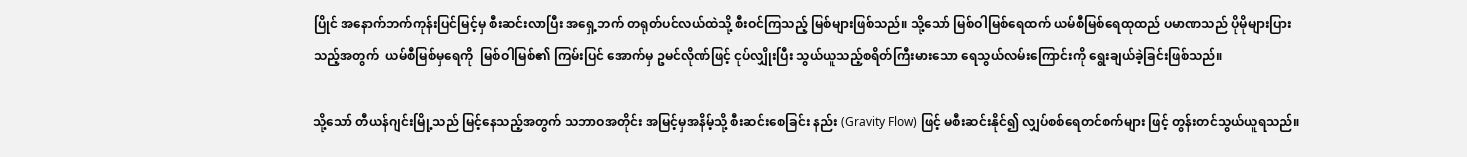ပြိုင် အနောက်ဘက်ကုန်းပြင်မြင့်မှ စီးဆင်းလာပြီး အရှေ့ဘက် တရုတ်ပင်လယ်ထဲသို့ စီးဝင်ကြသည့် မြစ်များဖြစ်သည်။ သို့သော် မြစ်ဝါမြစ်ရေထက် ယမ်စီမြစ်ရေထုထည် ပမာဏသည် ပိုမိုများပြားသည့်အတွက်  ယမ်စီမြစ်မှရေကို  မြစ်ဝါမြစ်၏ ကြမ်းပြင် အောက်မှ ဥမင်လိုဏ်ဖြင့် ငုပ်လျှိုးပြီး သွယ်ယူသည့်စရိတ်ကြီးမားသော ရေသွယ်လမ်းကြောင်းကို ရွေးချယ်ခဲ့ခြင်းဖြစ်သည်။

သို့သော် တီယန်ဂျင်းမြို့သည် မြင့်နေသည့်အတွက် သဘာဝအတိုင်း အမြင့်မှအနိမ့်သို့ စီးဆင်းစေခြင်း နည်း (Gravity Flow) ဖြင့် မစီးဆင်းနိုင်၍ လျှပ်စစ်ရေတင်စက်များ ဖြင့် တွန်းတင်သွယ်ယူရသည်။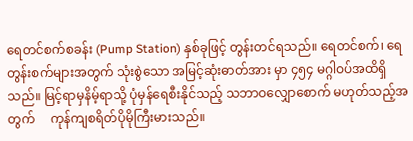ရေတင်စက်စခန်း (Pump Station) နှစ်ခုဖြင့် တွန်းတင်ရသည်။ ရေတင်စက်၊ ရေတွန်းစက်များအတွက် သုံးစွဲသော အမြင့်ဆုံးဓာတ်အား မှာ ၄၅၄ မဂ္ဂါဝပ်အထိရှိသည်။ မြင့်ရာမှနိမ့်ရာသို့ ပုံမှန်ရေစီးနိုင်သည့် သဘာဝလျှောစောက် မဟုတ်သည့်အတွက်     ကုန်ကျစရိတ်ပိုမိုကြီးမားသည်။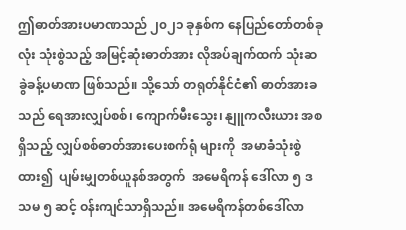ဤဓာတ်အားပမာဏသည် ၂၀၂၁ ခုနှစ်က နေပြည်တော်တစ်ခုလုံး သုံးစွဲသည့် အမြင့်ဆုံးဓာတ်အား လိုအပ်ချက်ထက် သုံးဆခွဲခန့်ပမာဏ ဖြစ်သည်။ သို့သော် တရုတ်နိုင်ငံ၏ ဓာတ်အားခသည် ရေအားလျှပ်စစ်၊ ကျောက်မီးသွေး၊ နျူကလီးယား အစရှိသည့် လျှပ်စစ်ဓာတ်အားပေးစက်ရုံ များကို  အမာခံသုံးစွဲထား၍  ပျမ်းမျှတစ်ယူနစ်အတွက်  အမေရိကန် ဒေါ်လာ ၅ ဒသမ ၅ ဆင့် ဝန်းကျင်သာရှိသည်။ အမေရိကန်တစ်ဒေါ်လာ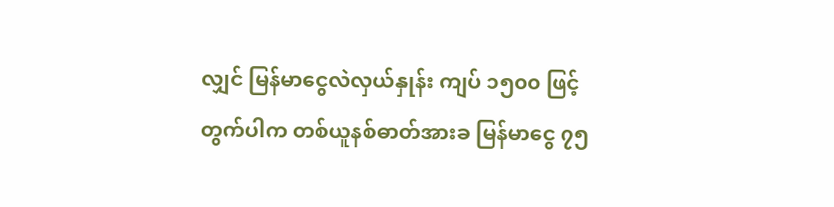လျှင် မြန်မာငွေလဲလှယ်နှုန်း ကျပ် ၁၅၀၀ ဖြင့်တွက်ပါက တစ်ယူနစ်ဓာတ်အားခ မြန်မာငွေ ၇၅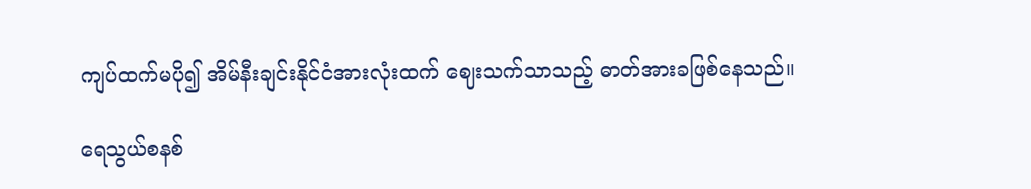ကျပ်ထက်မပို၍ အိမ်နီးချင်းနိုင်ငံအားလုံးထက် ဈေးသက်သာသည့် ဓာတ်အားခဖြစ်နေသည်။

ရေသွယ်စနစ်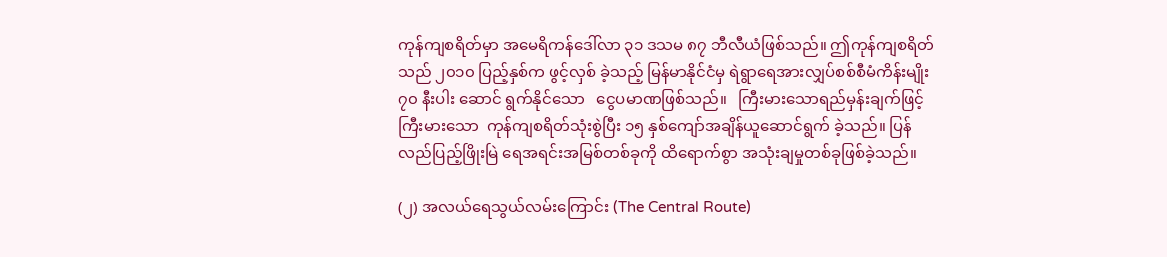ကုန်ကျစရိတ်မှာ အမေရိကန်ဒေါ်လာ ၃၁ ဒသမ ၈၇ ဘီလီယံဖြစ်သည်။ ဤကုန်ကျစရိတ်သည် ၂၀၁၀ ပြည့်နှစ်က ဖွင့်လှစ် ခဲ့သည့် မြန်မာနိုင်ငံမှ ရဲရွာရေအားလျှပ်စစ်စီမံကိန်းမျိုး ၇၀ နီးပါး ဆောင် ရွက်နိုင်သော   ငွေပမာဏဖြစ်သည်။   ကြီးမားသောရည်မှန်းချက်ဖြင့် ကြီးမားသော  ကုန်ကျစရိတ်သုံးစွဲပြီး ၁၅ နှစ်ကျော်အချိန်ယူဆောင်ရွက် ခဲ့သည်။ ပြန်လည်ပြည့်ဖြိုးမြဲ ရေအရင်းအမြစ်တစ်ခုကို ထိရောက်စွာ အသုံးချမှုတစ်ခုဖြစ်ခဲ့သည်။

(၂) အလယ်ရေသွယ်လမ်းကြောင်း (The Central Route)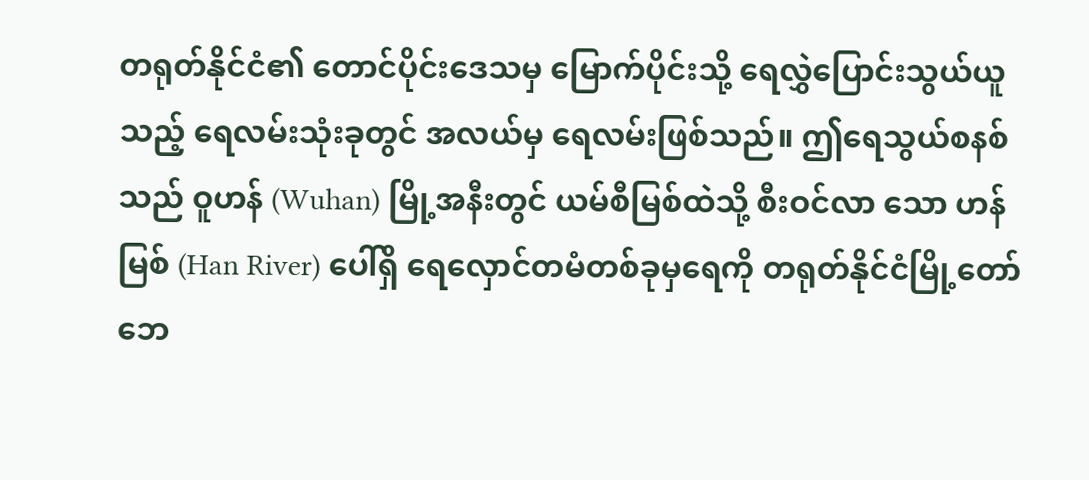တရုတ်နိုင်ငံ၏ တောင်ပိုင်းဒေသမှ မြောက်ပိုင်းသို့ ရေလွှဲပြောင်းသွယ်ယူသည့် ရေလမ်းသုံးခုတွင် အလယ်မှ ရေလမ်းဖြစ်သည်။ ဤရေသွယ်စနစ်သည် ဝူဟန် (Wuhan) မြို့အနီးတွင် ယမ်စီမြစ်ထဲသို့ စီးဝင်လာ သော ဟန်မြစ် (Han River) ပေါ်ရှိ ရေလှောင်တမံတစ်ခုမှရေကို တရုတ်နိုင်ငံမြို့တော် ဘေ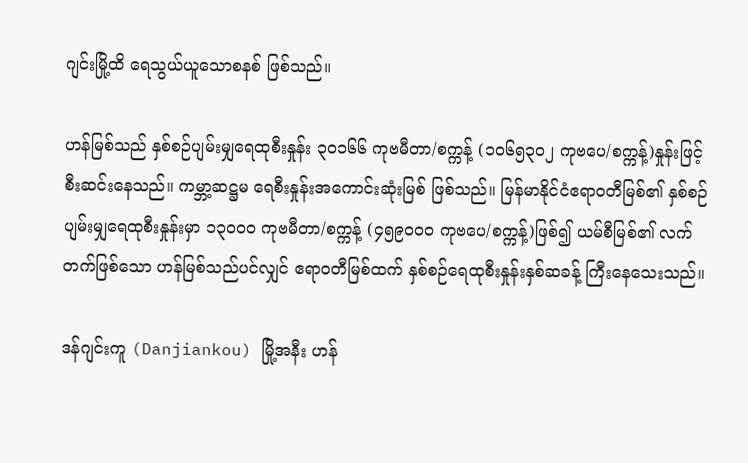ဂျင်းမြို့ထိ ရေသွယ်ယူသောစနစ် ဖြစ်သည်။

ဟန်မြစ်သည် နှစ်စဉ်ပျမ်းမျှရေထုစီးနှုန်း ၃၀၁၆၆ ကုဗမီတာ/စက္ကန့် (၁၀၆၅၃၀၂ ကုဗပေ/စက္ကန့်)နှုန်းဖြင့် စီးဆင်းနေသည်။ ကမ္ဘာ့ဆဋ္ဌမ ရေစီးနှုန်းအကောင်းဆုံးမြစ် ဖြစ်သည်။ မြန်မာနိုင်ငံဧရာဝတီမြစ်၏ နှစ်စဉ် ပျမ်းမျှရေထုစီးနှုန်းမှာ ၁၃၀၀၀ ကုဗမီတာ/စက္ကန့် (၄၅၉၀၀၀ ကုဗပေ/စက္ကန့်)ဖြစ်၍ ယမ်စီမြစ်၏ လက်တက်ဖြစ်သော ဟန်မြစ်သည်ပင်လျှင် ဧရာဝတီမြစ်ထက် နှစ်စဉ်ရေထုစီးနှုန်းနှစ်ဆခန့် ကြီးနေသေးသည်။

ဒန်ဂျင်းကူ (Danjiankou) မြို့အနီး ဟန်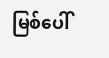မြစ်ပေါ်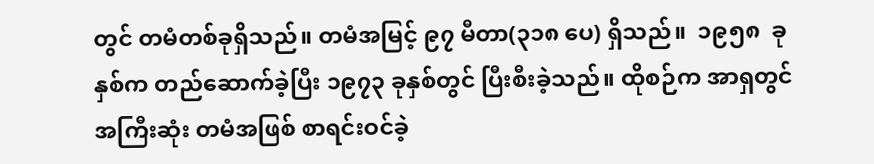တွင် တမံတစ်ခုရှိသည်။ တမံအမြင့် ၉၇ မီတာ(၃၁၈ ပေ) ရှိသည်။  ၁၉၅၈  ခုနှစ်က တည်ဆောက်ခဲ့ပြီး ၁၉၇၃ ခုနှစ်တွင် ပြီးစီးခဲ့သည်။ ထိုစဉ်က အာရှတွင် အကြီးဆုံး တမံအဖြစ် စာရင်းဝင်ခဲ့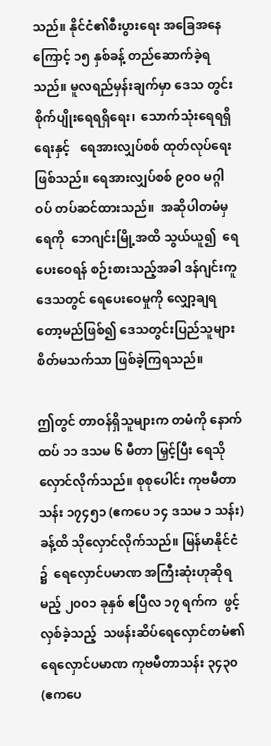သည်။ နိုင်ငံ၏စီးပွားရေး အခြေအနေကြောင့် ၁၅ နှစ်ခန့် တည်ဆောက်ခဲ့ရသည်။ မူလရည်မှန်းချက်မှာ ဒေသ တွင်းစိုက်ပျိုးရေရရှိရေး၊  သောက်သုံးရေရရှိရေးနှင့်   ရေအားလျှပ်စစ် ထုတ်လုပ်ရေးဖြစ်သည်။ ရေအားလျှပ်စစ် ၉၀၀ မဂ္ဂါဝပ် တပ်ဆင်ထားသည်။  အဆိုပါတမံမှရေကို  ဘေဂျင်းမြို့အထိ သွယ်ယူ၍  ရေပေးဝေရန် စဉ်းစားသည့်အခါ ဒန်ဂျင်းကူဒေသတွင် ရေပေးဝေမှုကို လျှော့ချရတော့မည်ဖြစ်၍ ဒေသတွင်းပြည်သူများ စိတ်မသက်သာ ဖြစ်ခဲ့ကြရသည်။

ဤတွင် တာဝန်ရှိသူများက တမံကို နောက်ထပ် ၁၁ ဒသမ ၆ မီတာ မြှင့်ပြီး ရေသိုလှောင်လိုက်သည်။ စုစုပေါင်း ကုဗမီတာ သန်း ၁၇၄၅၁ (ဧကပေ ၁၄ ဒသမ ၁ သန်း) ခန့်ထိ သိုလှောင်လိုက်သည်။ မြန်မာနိုင်ငံ ၌  ရေလှောင်ပမာဏ အကြီးဆုံးဟုဆိုရမည့် ၂၀၀၁ ခုနှစ် ဧပြီလ ၁၇ ရက်က  ဖွင့်လှစ်ခဲ့သည့်  သဖန်းဆိပ်ရေလှောင်တမံ၏   ရေလှောင်ပမာဏ ကုဗမီတာသန်း ၃၄၃၀ (ဧကပေ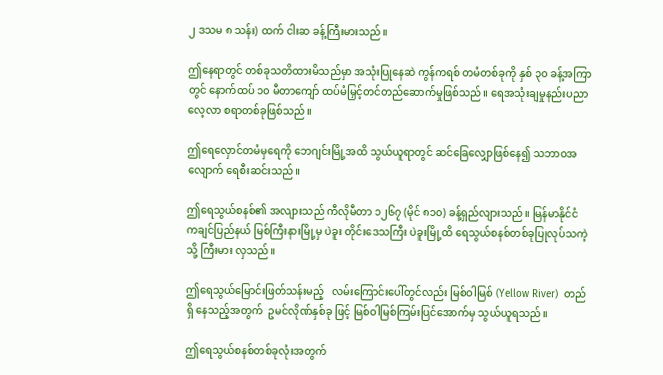၂ ဒသမ ၈ သန်း) ထက် ငါးဆ ခန့်ကြီးမားသည်။

ဤနေရာတွင် တစ်ခုသတိထားမိသည်မှာ အသုံးပြုနေဆဲ ကွန်ကရစ် တမံတစ်ခုကို နှစ် ၃၀ ခန့်အကြာတွင် နောက်ထပ် ၁၀ မီတာကျော် ထပ်မံမြှင့်တင်တည်ဆောက်မှုဖြစ်သည်။ ရေအသုံးချမှုနည်းပညာ လေ့လာ စရာတစ်ခုဖြစ်သည်။

ဤရေလှောင်တမံမှရေကို ဘေဂျင်းမြို့အထိ သွယ်ယူရာတွင် ဆင်ခြေလျှောဖြစ်နေ၍ သဘာဝအလျောက် ရေစီးဆင်းသည်။

ဤရေသွယ်စနစ်၏ အလျားသည် ကီလိုမီတာ ၁၂၆၇ (မိုင် ၈၁၀) ခန့်ရှည်လျားသည်။ မြန်မာနိုင်ငံ ကချင်ပြည်နယ် မြစ်ကြီးနားမြို့မှ ပဲခူး တိုင်းဒေသကြီး ပဲခူးမြို့ထိ ရေသွယ်စနစ်တစ်ခုပြုလုပ်သကဲ့သို့ ကြီးမား လှသည်။

ဤရေသွယ်မြောင်းဖြတ်သန်းမည့်   လမ်းကြောင်းပေါ်တွင်လည်း မြစ်ဝါမြစ် (Yellow River)  တည်ရှိ နေသည့်အတွက်  ဥမင်လိုဏ်နှစ်ခု ဖြင့် မြစ်ဝါမြစ်ကြမ်းပြင်အောက်မှ သွယ်ယူရသည်။

ဤရေသွယ်စနစ်တစ်ခုလုံးအတွက်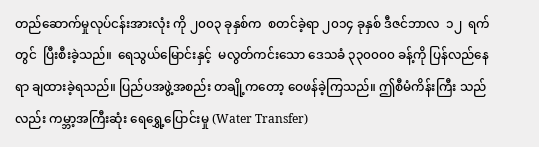တည်ဆောက်မှုလုပ်ငန်းအားလုံး ကို ၂၀၀၃ ခုနှစ်က  စတင်ခဲ့ရာ ၂၀၁၄ ခုနှစ် ဒီဇင်ဘာလ  ၁၂  ရက် တွင်  ပြီးစီးခဲ့သည်။  ရေသွယ်မြောင်းနှင့်  မလွတ်ကင်းသော ဒေသခံ ၃၃၀၀၀၀ ခန့်ကို ပြန်လည်နေရာ ချထားခဲ့ရသည်။ ပြည်ပအဖွဲ့အစည်း တချို့ကတော့ ဝေဖန်ခဲ့ကြသည်။ ဤစီမံကိန်းကြီး သည်လည်း ကမ္ဘာ့အကြီးဆုံး ရေရွှေ့ပြောင်းမှု (Water Transfer)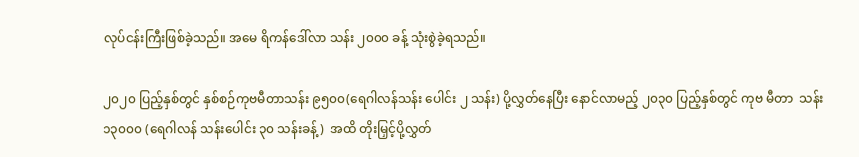လုပ်ငန်းကြီးဖြစ်ခဲ့သည်။ အမေ ရိကန်ဒေါ်လာ သန်း ၂၀၀၀ ခန့် သုံးစွဲခဲ့ရသည်။

၂၀၂၀ ပြည့်နှစ်တွင် နှစ်စဉ်ကုဗမီတာသန်း ၉၅၀၀(ရေဂါလန်သန်း ပေါင်း ၂ သန်း) ပို့လွှတ်နေပြီး နောင်လာမည့် ၂၀၃၀ ပြည့်နှစ်တွင် ကုဗ မီတာ  သန်း ၁၃၀၀၀ (ရေဂါလန် သန်းပေါင်း ၃၀ သန်းခန့်)  အထိ တိုးမြှင့်ပို့လွှတ်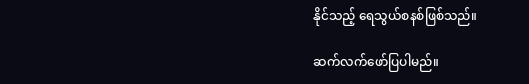နိုင်သည့် ရေသွယ်စနစ်ဖြစ်သည်။

ဆက်လက်ဖော်ပြပါမည်။